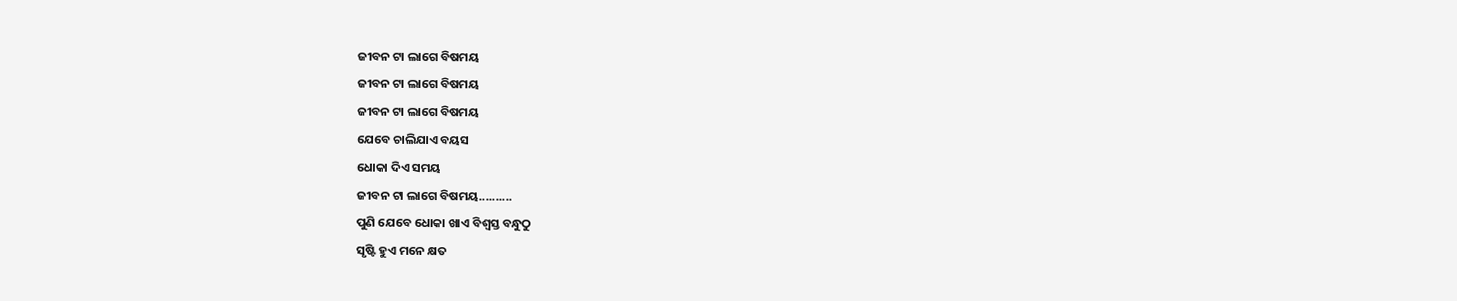ଜୀବନ ଟା ଲାଗେ ବିଷମୟ
ଜୀବନ ଟା ଲାଗେ ବିଷମୟ
ଜୀବନ ଟା ଲାଗେ ବିଷମୟ
ଯେବେ ଚାଲିଯାଏ ବୟସ
ଧୋକା ଦିଏ ସମୟ
ଜୀବନ ଟା ଲାଗେ ବିଷମୟ..........
ପୁଣି ଯେବେ ଧୋକା ଖାଏ ବିଶ୍ଵସ୍ତ ବନ୍ଧୁଠୁ
ସୃଷ୍ଟି ହୁଏ ମନେ କ୍ଷତ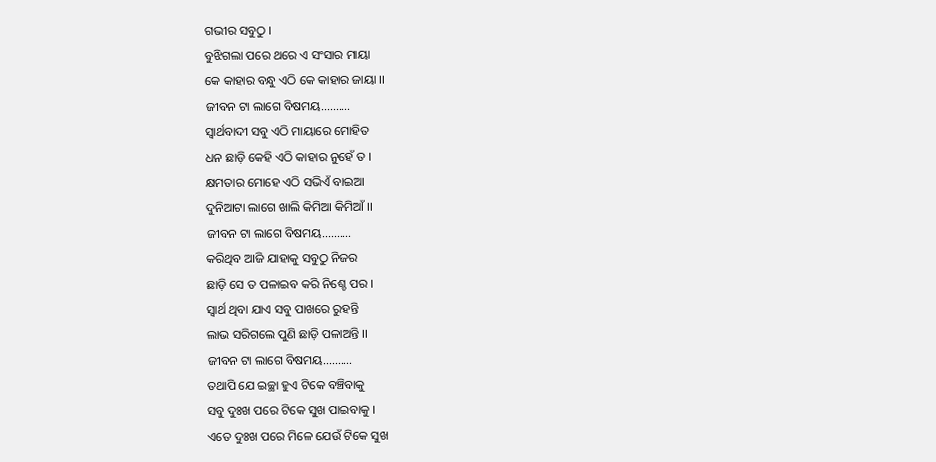ଗଭୀର ସବୁଠୁ ।
ବୁଝିଗଲା ପରେ ଥରେ ଏ ସଂସାର ମାୟା
କେ କାହାର ବନ୍ଧୁ ଏଠି କେ କାହାର ଜାୟା ।।
ଜୀବନ ଟା ଲାଗେ ବିଷମୟ..........
ସ୍ବାର୍ଥବାଦୀ ସବୁ ଏଠି ମାୟାରେ ମୋହିତ
ଧନ ଛାଡ଼ି କେହି ଏଠି କାହାର ନୁହେଁ ତ ।
କ୍ଷମତାର ମୋହେ ଏଠି ସଭିଏଁ ବାଇଆ
ଦୁନିଆଟା ଲାଗେ ଖାଲି କିମିଆ କିମିଆଁ ।।
ଜୀବନ ଟା ଲାଗେ ବିଷମୟ..........
କରିଥିବ ଆଜି ଯାହାକୁ ସବୁଠୁ ନିଜର
ଛାଡ଼ି ସେ ତ ପଳାଇବ କରି ନିଶ୍ଚେ ପର ।
ସ୍ବାର୍ଥ ଥିବା ଯାଏ ସବୁ ପାଖରେ ରୁହନ୍ତି
ଲାଭ ସରିଗଲେ ପୁଣି ଛାଡ଼ି ପଳାଅନ୍ତି ।।
ଜୀବନ ଟା ଲାଗେ ବିଷମୟ..........
ତଥାପି ଯେ ଇଚ୍ଛା ହୁଏ ଟିକେ ବଞ୍ଚିବାକୁ
ସବୁ ଦୁଃଖ ପରେ ଟିକେ ସୁଖ ପାଇବାକୁ ।
ଏତେ ଦୁଃଖ ପରେ ମିଳେ ଯେଉଁ ଟିକେ ସୁଖ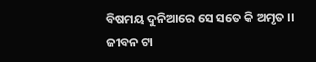ବିଷମୟ ଦୁନିଆରେ ସେ ସତେ କି ଅମୃତ ।।
ଜୀବନ ଟା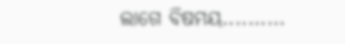ଲାଗେ ବିଷମୟ..........